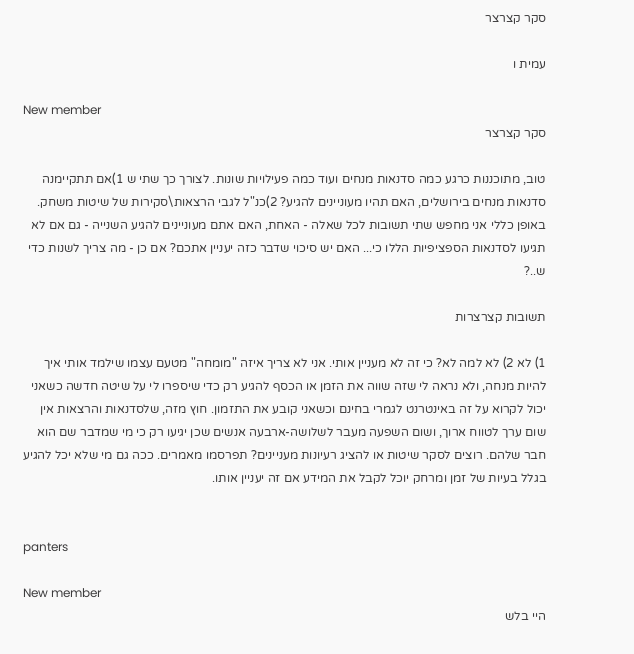סקר קצרצר

עמית ו

New member
סקר קצרצר

טוב, מתוכננות כרגע כמה סדנאות מנחים ועוד כמה פעילויות שונות. לצורך כך שתי ש 1)אם תתקיימנה סדנאות מנחים בירושלים, האם תהיו מעוניינים להגיע? 2)כנ"ל לגבי הרצאות\סקירות של שיטות משחק. באופן כללי אני מחפש שתי תשובות לכל שאלה - האחת, האם אתם מעוניינים להגיע השנייה - גם אם לא תגיעו לסדנאות הספציפיות הללו כי... האם יש סיכוי שדבר כזה יעניין אתכם? אם כן - מה צריך לשנות כדי ש..?

תשובות קצרצרות

1) לא 2) לא למה לא? כי זה לא מעניין אותי. אני לא צריך איזה "מומחה" מטעם עצמו שילמד אותי איך להיות מנחה, ולא נראה לי שזה שווה את הזמן או הכסף להגיע רק כדי שיספרו לי על שיטה חדשה כשאני יכול לקרוא על זה באינטרנט לגמרי בחינם וכשאני קובע את התזמון. חוץ מזה, שלסדנאות והרצאות אין שום ערך לטווח ארוך, ושום השפעה מעבר לשלושה-ארבעה אנשים שכן יגיעו רק כי מי שמדבר שם הוא חבר שלהם. רוצים לסקר שיטות או להציג רעיונות מעניינים? תפרסמו מאמרים. ככה גם מי שלא יכל להגיע בגלל בעיות של זמן ומרחק יוכל לקבל את המידע אם זה יעניין אותו.


panters

New member
היי בלש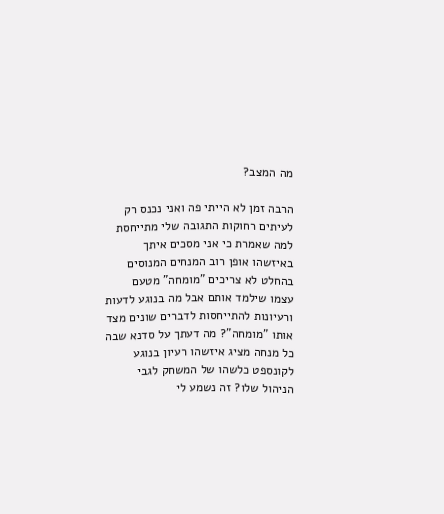מה המצב?

הרבה זמן לא הייתי פה ואני נכנס רק לעיתים רחוקות התגובה שלי מתייחסת למה שאמרת כי אני מסכים איתך באיזשהו אופן רוב המנחים המנוסים בהחלט לא צריכים "מומחה" מטעם עצמו שילמד אותם אבל מה בנוגע לדעות ורעיונות להתייחסות לדברים שונים מצד אותו "מומחה"? מה דעתך על סדנא שבה כל מנחה מציג איזשהו רעיון בנוגע לקונספט כלשהו של המשחק לגבי הניהול שלו? זה נשמע לי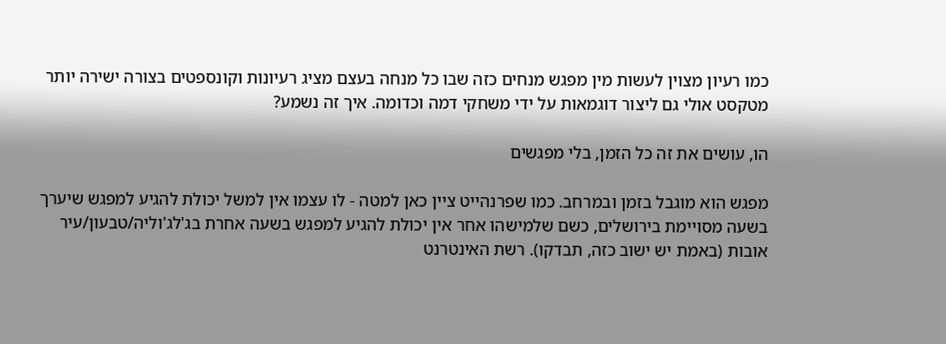כמו רעיון מצוין לעשות מין מפגש מנחים כזה שבו כל מנחה בעצם מציג רעיונות וקונספטים בצורה ישירה יותר מטקסט אולי גם ליצור דוגמאות על ידי משחקי דמה וכדומה. איך זה נשמע?

הו, עושים את זה כל הזמן, בלי מפגשים

מפגש הוא מוגבל בזמן ובמרחב. כמו שפרנהייט ציין כאן למטה - לו עצמו אין למשל יכולת להגיע למפגש שיערך בשעה מסויימת בירושלים, כשם שלמישהו אחר אין יכולת להגיע למפגש בשעה אחרת בג'לג'וליה/טבעון/עיר אובות (באמת יש ישוב כזה, תבדקו). רשת האינטרנט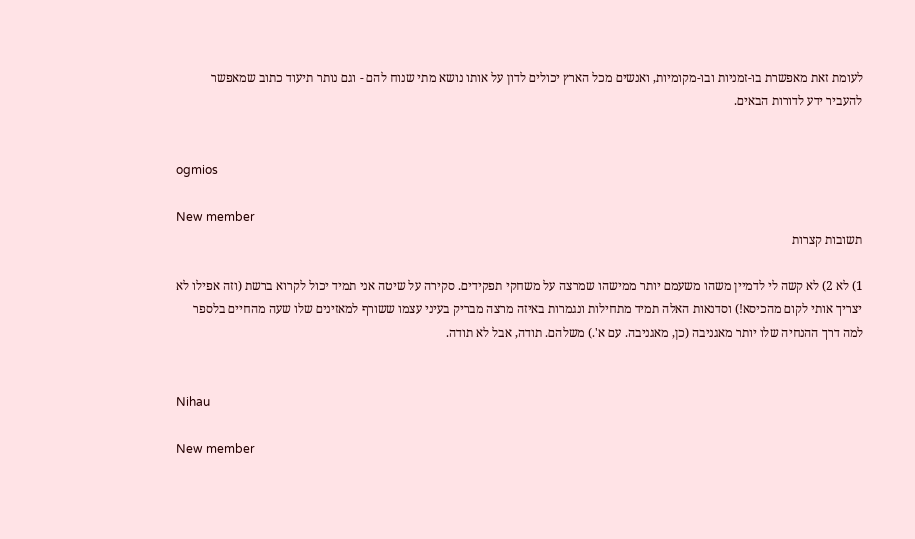לעומת זאת מאפשרת בו-זמניות ובו-מקומיות, ואנשים מכל הארץ יכולים לדון על אותו נושא מתי שנוח להם - וגם נותר תיעוד כתוב שמאפשר להעביר ידע לדורות הבאים.


ogmios

New member
תשובות קצרות

1) לא 2) לא קשה לי לדמיין משהו משעמם יותר ממישהו שמרצה על משחקי תפקידים. סקירה על שיטה אני תמיד יכול לקרוא ברשת (וזה אפילו לא יצריך אותי לקום מהכיסא!) וסדנאות האלה תמיד מתחילות ונגמרות באיזה מרצה מבריק בעיני עצמו ששורף למאזינים שלו שעה מהחיים בלספר למה דרך ההנחיה שלו יותר מאגניבה (כן, מאגניבה. עם א'.) משלהם. תודה, אבל לא תודה.


Nihau

New member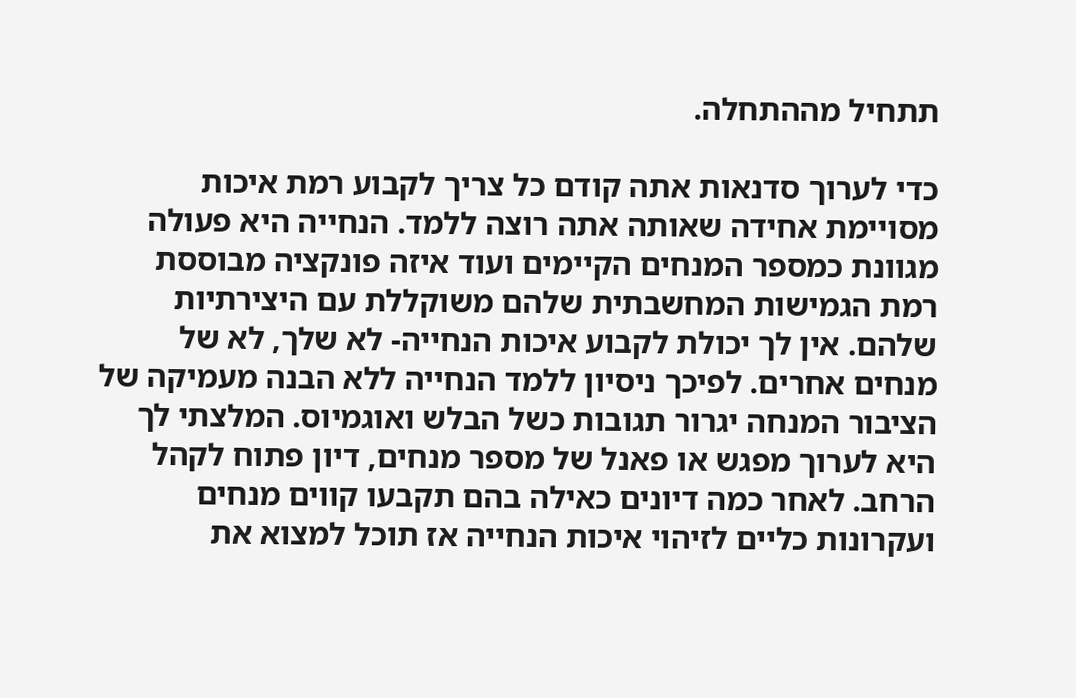תתחיל מההתחלה.

כדי לערוך סדנאות אתה קודם כל צריך לקבוע רמת איכות מסויימת אחידה שאותה אתה רוצה ללמד. הנחייה היא פעולה מגוונת כמספר המנחים הקיימים ועוד איזה פונקציה מבוססת רמת הגמישות המחשבתית שלהם משוקללת עם היצירתיות שלהם. אין לך יכולת לקבוע איכות הנחייה- לא שלך, לא של מנחים אחרים. לפיכך ניסיון ללמד הנחייה ללא הבנה מעמיקה של הציבור המנחה יגרור תגובות כשל הבלש ואוגמיוס. המלצתי לך היא לערוך מפגש או פאנל של מספר מנחים, דיון פתוח לקהל הרחב. לאחר כמה דיונים כאילה בהם תקבעו קווים מנחים ועקרונות כליים לזיהוי איכות הנחייה אז תוכל למצוא את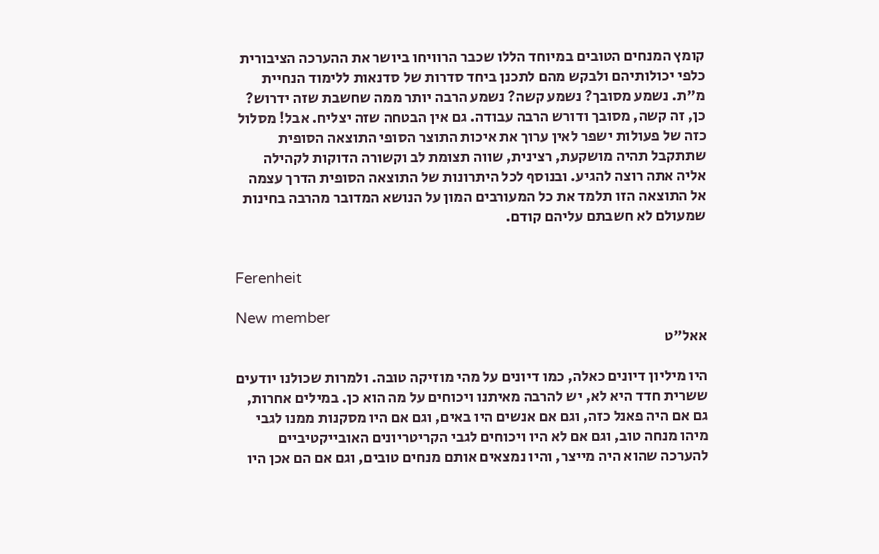קומץ המנחים הטובים במיוחד הללו שכבר הרוויחו ביושר את ההערכה הציבורית כלפי יכולותיהם ולבקש מהם לתכנן ביחד סדרות של סדנאות ללימוד הנחיית מ"ת. נשמע מסובך? נשמע קשה? נשמע הרבה יותר ממה שחשבת שזה ידרוש? כן, זה קשה, מסובך ודורש הרבה עבודה. גם אין הבטחה שזה יצליח. אבל! מסלול כזה של פעולות ישפר לאין ערוך את איכות התוצר הסופי התוצאה הסופית שתתקבל תהיה מושקעת, רצינית, שווה תצומת לב וקשורה הדוקות לקהילה אליה אתה רוצה להגיע. ובנוסף לכל היתרונות של התוצאה הסופית הדרך עצמה אל התוצאה הזו תלמד את כל המעורבים המון על הנושא המדובר מהרבה בחינות שמעולם לא חשבתם עליהם קודם.


Ferenheit

New member
אאל"ט

היו מיליון דיונים כאלה, כמו דיונים על מהי מוזיקה טובה. ולמרות שכולנו יודעים ששרית חדד היא לא, יש להרבה מאיתנו ויכוחים על מה הוא כן. במילים אחרות, גם אם היה פאנל כזה, וגם אם אנשים היו באים, וגם אם היו מסקנות ממנו לגבי מיהו מנחה טוב, וגם אם לא היו ויכוחים לגבי הקריטריונים האובייקטיביים להערכה שהוא היה מייצר, והיו נמצאים אותם מנחים טובים, וגם אם הם אכן היו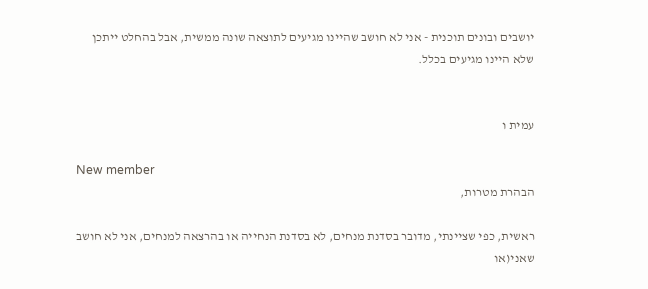יושבים ובונים תוכנית - אני לא חושב שהיינו מגיעים לתוצאה שונה ממשית, אבל בהחלט ייתכן שלא היינו מגיעים בכלל.


עמית ו

New member
הבהרת מטרות,

ראשית, כפי שציינתי, מדובר בסדנת מנחים, לא בסדנת הנחייה או בהרצאה למנחים, אני לא חושב שאני(או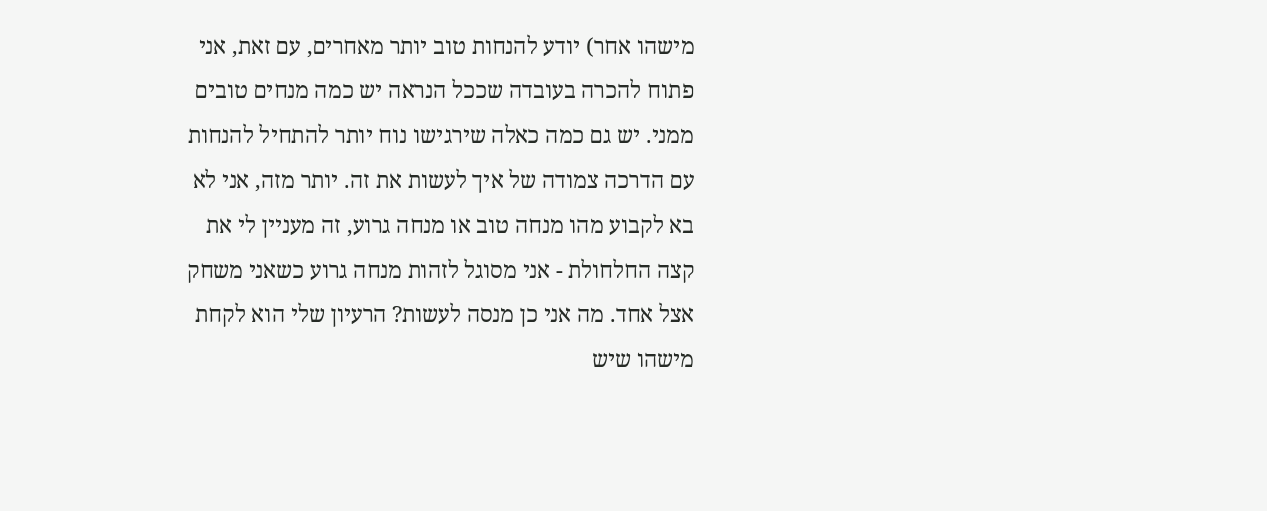מישהו אחר) יודע להנחות טוב יותר מאחרים, עם זאת, אני פתוח להכרה בעובדה שככל הנראה יש כמה מנחים טובים ממני. יש גם כמה כאלה שירגישו נוח יותר להתחיל להנחות עם הדרכה צמודה של איך לעשות את זה. יותר מזה, אני לא בא לקבוע מהו מנחה טוב או מנחה גרוע, זה מעניין לי את קצה החלחולת - אני מסוגל לזהות מנחה גרוע כשאני משחק אצל אחד. מה אני כן מנסה לעשות? הרעיון שלי הוא לקחת מישהו שיש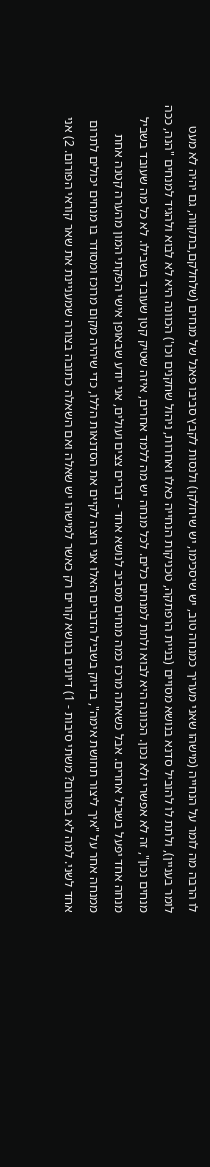לו הרבה מה לומר על הנחייה (מישהו שאני מעריך כמנחה טוב, יש שיסכימו, יש שיחלקו) ולנסות לקבץ סביבו פאנל של מנחים (שלחלקם,בתקווה, גם יהיה לא מעט לומר בעניין), ולתת לו להוביל סדנא בנושא מסויים (בניית הרפתקה, טכניקות הנחייה כאלו ואחרות, ניהול שחקנים וכו') הכוונה היא לא לבוא ולהגיד למנחים "הנה, ככה מנחים נכון", זה לא אפשרי ולא נכון. הכוונה היא לבוא ולתת למנחים כלים. לכל מנחה יש מה ללמד אחרים, איזה שטיק קטן שעובד בשבילו. לא כל מה שעובד בשביל מנחה אחד יפעל בשביל אחרים. אבל כשאתה מרכז כמה מנחים מסביב לנושא אחד - דברים צצים ועולים, אני יודע שבאופן אישי הפקתי המון מהערה קטנה אחת ממנחה אחר על "איך ליצור תחושת אימה", בדיוק בשביל הדברים האלו אני רוצה לקיים את הסדנאות הללו, כדי שיהיה מקום מרוכז ומסודר בו מנחים יכולים לתרום אחד לשני. למה לא בפורום? משתי סיבות - 1) דיונים בנושא קורים רק כאשר למישהו יש שאלה ואם השאלה כתובה בצורה שמעניינת את שאר קוראי הפורום. 2) אני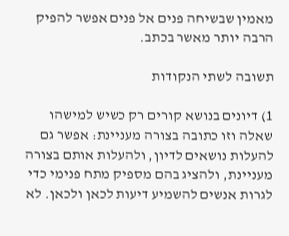מאמין שבשיחה פנים אל פנים אפשר להפיק הרבה יותר מאשר בכתב.

תשובה לשתי הנקודות

1) דיונים בנושא קורים רק כשיש למישהו שאלה וזו כתובה בצורה מעניינת: אפשר גם להעלות נושאים לדיון, ולהעלות אותם בצורה מעניינת, ולהציג בהם מספיק מתח פנימי כדי לגרות אנשים להשמיע דיעות לכאן ולכאן. לא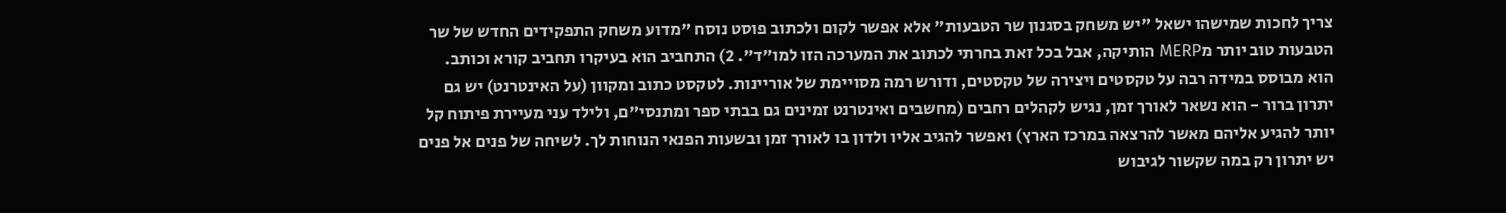צריך לחכות שמישהו ישאל "יש משחק בסגנון שר הטבעות" אלא אפשר לקום ולכתוב פוסט נוסח "מדוע משחק התפקידים החדש של שר הטבעות טוב יותר מMERP הותיקה, אבל בכל זאת בחרתי לכתוב את המערכה הזו למו"ד". 2) התחביב הוא בעיקרו תחביב קורא וכותב. הוא מבוסס במידה רבה על טקסטים ויצירה של טקסטים, ודורש רמה מסויימת של אוריינות. לטקסט כתוב ומקוון (על האינטרנט) יש גם יתרון ברור - הוא נשאר לאורך זמן, נגיש לקהלים רחבים (מחשבים ואינטרנט זמינים גם בבתי ספר ומתנסי"ם, ולילד עני מעיירת פיתוח קל יותר להגיע אליהם מאשר להרצאה במרכז הארץ) ואפשר להגיב אליו ולדון בו לאורך זמן ובשעות הפנאי הנוחות לך. לשיחה של פנים אל פנים יש יתרון רק במה שקשור לגיבוש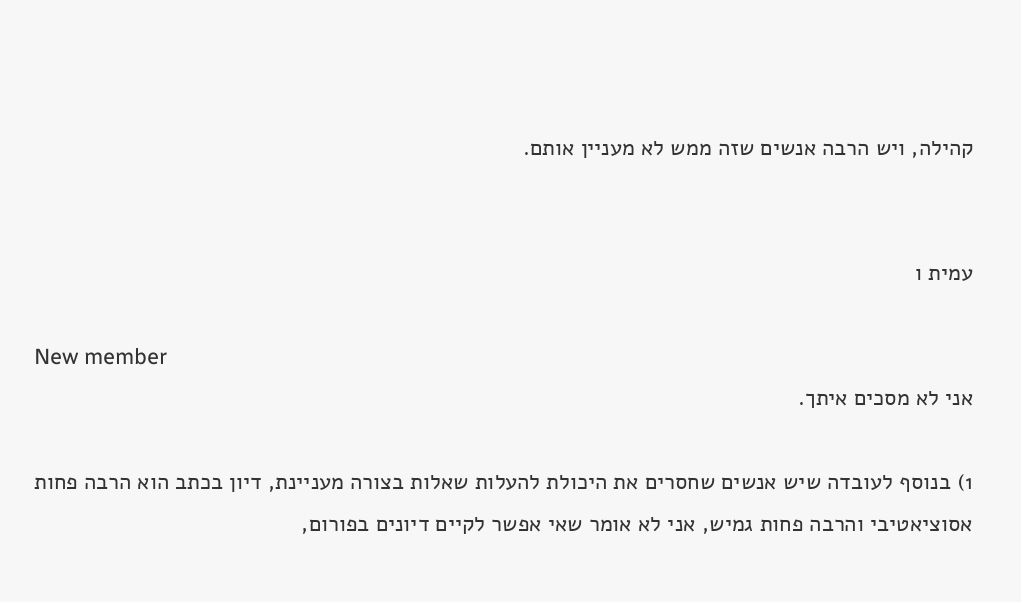קהילה, ויש הרבה אנשים שזה ממש לא מעניין אותם.


עמית ו

New member
אני לא מסכים איתך.

1) בנוסף לעובדה שיש אנשים שחסרים את היכולת להעלות שאלות בצורה מעניינת, דיון בכתב הוא הרבה פחות אסוציאטיבי והרבה פחות גמיש, אני לא אומר שאי אפשר לקיים דיונים בפורום,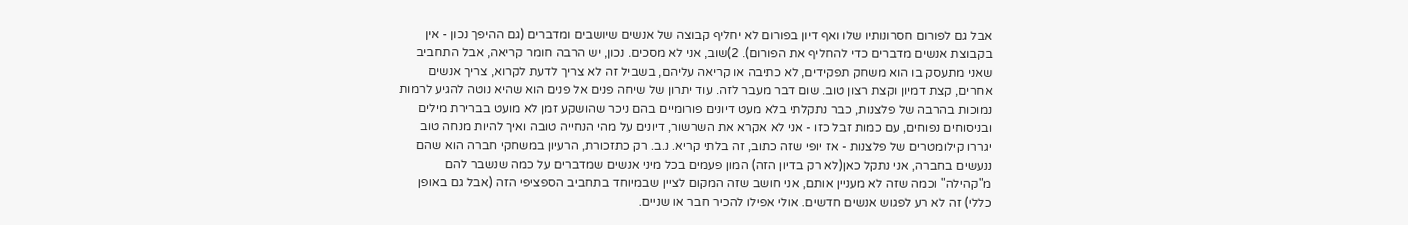אבל גם לפורום חסרונותיו שלו ואף דיון בפורום לא יחליף קבוצה של אנשים שיושבים ומדברים (גם ההיפך נכון - אין בקבוצת אנשים מדברים כדי להחליף את הפורום). 2)שוב, אני לא מסכים. נכון, יש הרבה חומר קריאה, אבל התחביב שאני מתעסק בו הוא משחק תפקידים, לא כתיבה או קריאה עליהם, בשביל זה לא צריך לדעת לקרוא, צריך אנשים אחרים, קצת דמיון וקצת רצון טוב. שום דבר מעבר לזה. עוד יתרון של שיחה פנים אל פנים הוא שהיא נוטה להגיע לרמות נמוכות בהרבה של פלצנות, כבר נתקלתי בלא מעט דיונים פורומיים בהם ניכר שהושקע זמן לא מועט בברירת מילים ובניסוחים נפוחים, עם כמות זבל כזו - אני לא אקרא את השרשור, דיונים על מהי הנחייה טובה ואיך להיות מנחה טוב יגררו קילומטרים של פלצנות - אז יופי שזה כתוב, זה בלתי קריא. נ.ב. רק כתזכורת, הרעיון במשחקי חברה הוא שהם ננעשים בחברה, אני נתקל כאן(לא רק בדיון הזה) המון פעמים בכל מיני אנשים שמדברים על כמה שנשבר להם מ"קהילה" וכמה שזה לא מעניין אותם, אני חושב שזה המקום לציין שבמיוחד בתחביב הספציפי הזה (אבל גם באופן כללי) זה לא רע לפגוש אנשים חדשים. אולי אפילו להכיר חבר או שניים.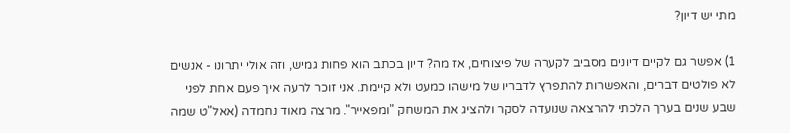מתי יש דיון?

1) אפשר גם לקיים דיונים מסביב לקערה של פיצוחים, אז מה? דיון בכתב הוא פחות גמיש, וזה אולי יתרונו - אנשים לא פולטים דברים, והאפשרות להתפרץ לדבריו של מישהו כמעט ולא קיימת. אני זוכר לרעה איך פעם אחת לפני שבע שנים בערך הלכתי להרצאה שנועדה לסקר ולהציג את המשחק "ומפאייר". מרצה מאוד נחמדה (אאל"ט שמה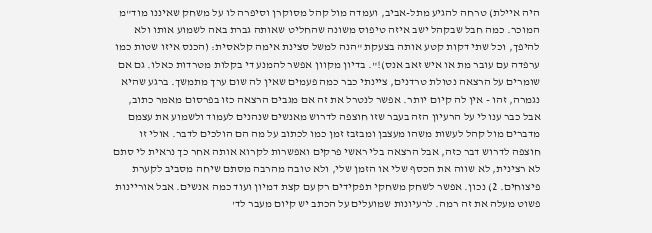היה איילת) טרחה להגיע מתל-אביב, ועמדה מול קהל מסוקרן וסיפרה לו על משחק שאיננו מוד"מ המוכר. כמה חבל שבקהל ישב איזה טיפוס משונה שהחליט שאותה גברת באה לשמוע אותו ולא להיפך, וכל שתי דקות קטע אותה בצעקת "הנה למשל סצינת אימה קלאסית: (הכנס איזו שטות כמו ערפדה עם עובר מת או איש זאב אנס)!". בדיון מקוון אפשר להמנע די בקלות מטרדות כאלו. גם אם שומרים על הרצאה נטולת טרדנים, ציינתי כבר כמה פעמים שאין לה שום ערך מתמשך. ברגע שהיא נגמרה, זהו - אין לה קיום יותר. אפשר לנטרל את זה אם מגבים הרצאה כזו בפרסום מאמר כתוב, אבל כבר ענו לי על הרעיון הזה בעבר שזו חוצפה לדרוש מאנשים שנהנים לעמוד ולשמוע את עצמם מדברים מול קהל לעשות משהו מעצבן ומבזבז זמן כמו לכתוב על מה הם הולכים לדבר. אולי זו חוצפה לדרוש דבר כזה, אבל הרצאה בלי ראשי פרקים ואפשרות לקרוא אותה אחר כך נראית לי סתם לא רצינית, לא שווה את הכסף שלי או הזמן שלי, ולא טובה מהרבה מסתם שיחה מסביב לקערת פיצוחים. 2) נכון. אפשר לשחק משחקי תפקידים רק עם קצת דמיון ועוד כמה אנשים. אבל אוריינות פשוט מעלה את זה רמה. לרעיונות שמועלים על הכתב יש קיום מעבר לד'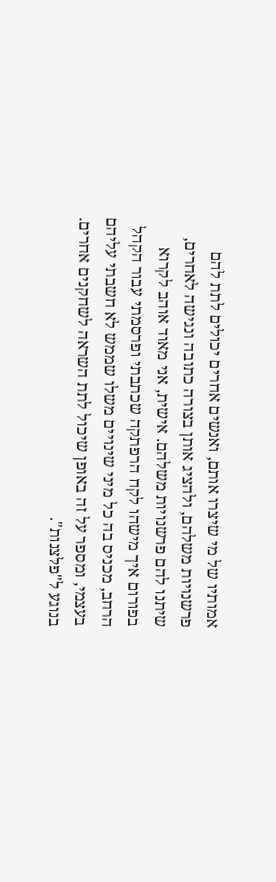אמותיו של מי שיצרו אותם, ואנשים אחרים יכולים לתת להם פרשנויות משלהם, ולהציג אותן בצורה כתובה ונגישה לאחרים, שיתנו להם פרשנויות משלהם. אישית, אני מאוד אוהב לקרוא בפורום איך מישהו לקח הרפתקה שכתבתי ופרסמתי עבור הקהל הרחב, מכניס בה כל מיני שינויים משלו שממש לא חשבתי עליהם בעצמי, ומספר על זה באופן שיכול לתת השראה לשחקנים אחרים. בנוגע ל"פלצנות".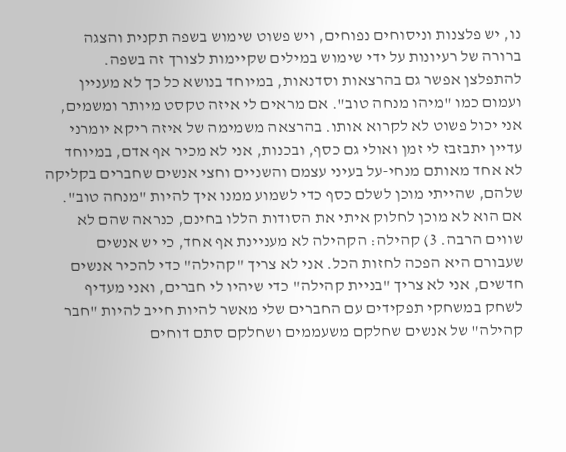נו, יש פלצנות וניסוחים נפוחים, ויש פשוט שימוש בשפה תקנית והצגה ברורה של רעיונות על ידי שימוש במילים שקיימות לצורך זה בשפה. להתפלצן אפשר גם בהרצאות וסדנאות, במיוחד בנושא כל כך לא מעניין ועמום כמו "מיהו מנחה טוב". אם מראים לי איזה טקסט מיותר ומשמים, אני יכול פשוט לא לקרוא אותו. בהרצאה משמימה של איזה ריקא יומרני עדיין יתבזבז לי זמן ואולי גם כסף, ובכנות, אני לא מכיר אף אדם, במיוחד לא אחד מאותם מנחי-על בעיני עצמם והשניים וחצי אנשים שחברים בקליקה שלהם, שהייתי מוכן לשלם כסף כדי לשמוע ממנו איך להיות "מנחה טוב". אם הוא לא מוכן לחלוק איתי את הסודות הללו בחינם, כנראה שהם לא שווים הרבה. 3) קהילה: הקהילה לא מעניינת אף אחד, כי יש אנשים שעבורם היא הפכה לחזות הכל. אני לא צריך "קהילה" כדי להכיר אנשים חדשים, אני לא צריך "בניית קהילה" כדי שיהיו לי חברים, ואני מעדיף לשחק במשחקי תפקידים עם החברים שלי מאשר להיות חייב להיות "חבר קהילה" של אנשים שחלקם משעממים ושחלקם סתם דוחים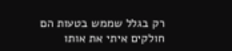רק בגלל שממש בטעות הם חולקים איתי את אותו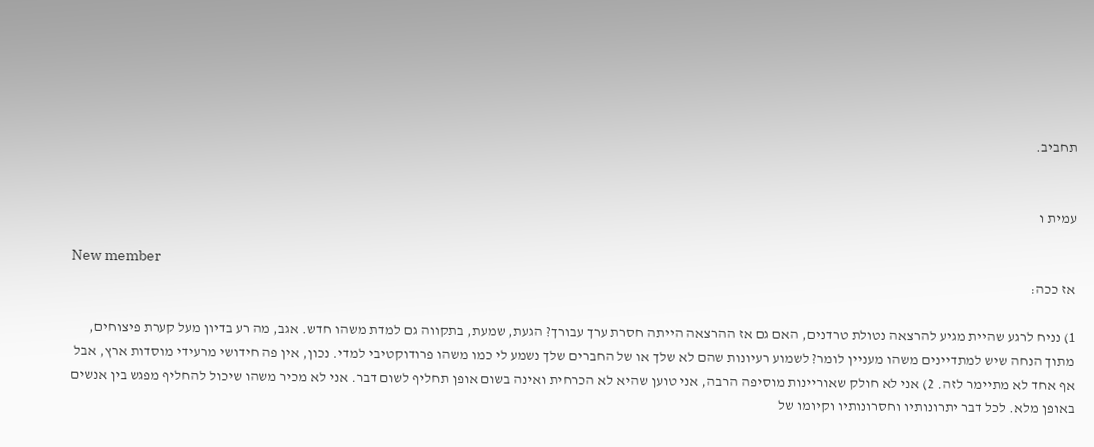תחביב.


עמית ו

New member
אז ככה:

1) נניח לרגע שהיית מגיע להרצאה נטולת טרדנים, האם גם אז ההרצאה הייתה חסרת ערך עבורך? הגעת, שמעת, בתקווה גם למדת משהו חדש. אגב, מה רע בדיון מעל קערת פיצוחים, מתוך הנחה שיש למתדיינים משהו מעניין לומר? לשמוע רעיונות שהם לא שלך או של החברים שלך נשמע לי כמו משהו פרודוקטיבי למדי. נכון, אין פה חידושי מרעידי מוסדות ארץ, אבל אף אחד לא מתיימר לזה. 2) אני לא חולק שאוריינות מוסיפה הרבה, אני טוען שהיא לא הכרחית ואינה בשום אופן תחליף לשום דבר. אני לא מכיר משהו שיכול להחליף מפגש בין אנשים באופן מלא. לכל דבר יתרונותיו וחסרונותיו וקיומו של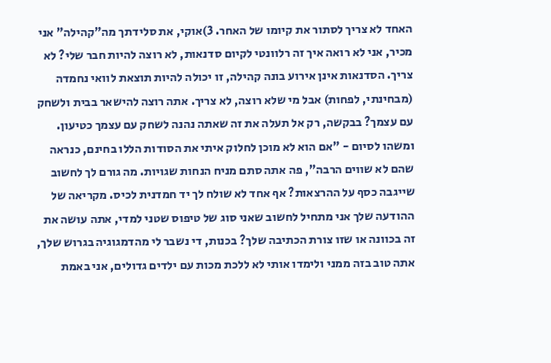האחד לא צריך לסתור את קיומו של האחר. 3)אוקי, את סלידתך מה"קהילה" אני מכיר, אני לא רואה איך זה רלוונטי לקיום סדנאות, לא רוצה להיות חבר שלי? לא צריך. הסדנאות אינן אירוע בונה קהילה, זו יכולה להיות תוצאת לוואי נחמדה (מבחינתי, לפחות) אבל מי שלא רוצה, לא צריך. אתה רוצה להישאר בבית ולשחק עם עצמך? בבקשה, רק אל תעלה את זה שאתה נהנה לשחק עם עצמך כטיעון. ומשהו לסיום - "אם הוא לא מוכן לחלוק איתי את הסודות הללו בחינם, כנראה שהם לא שווים הרבה", פה אתה סתם מניח הנחות שגויות. מה גורם לך לחשוב שייגבה כסף על ההרצאות? אף אחד לא שולח לך יד חמדנית לכיס. מקריאה של ההודעה שלך אני מתחיל לחשוב שאני סוג של טיפוס שטני למדי, אתה עושה את זה בכוונה או שזו צורת הכתיבה שלך? בכנות, די נשבר לי מהדמגוגיה בגרוש שלך, אתה טוב בזה ממני ולימדו אותי לא ללכת מכות עם ילדים גדולים, אני באמת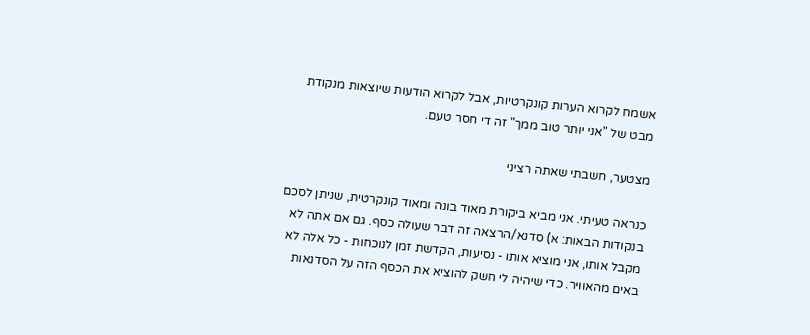אשמח לקרוא הערות קונקרטיות, אבל לקרוא הודעות שיוצאות מנקודת מבט של "אני יותר טוב ממך" זה די חסר טעם.

מצטער, חשבתי שאתה רציני

כנראה טעיתי. אני מביא ביקורת מאוד בונה ומאוד קונקרטית, שניתן לסכם בנקודות הבאות: א) סדנא/הרצאה זה דבר שעולה כסף. גם אם אתה לא מקבל אותו, אני מוציא אותו - נסיעות, הקדשת זמן לנוכחות - כל אלה לא באים מהאוויר. כדי שיהיה לי חשק להוציא את הכסף הזה על הסדנאות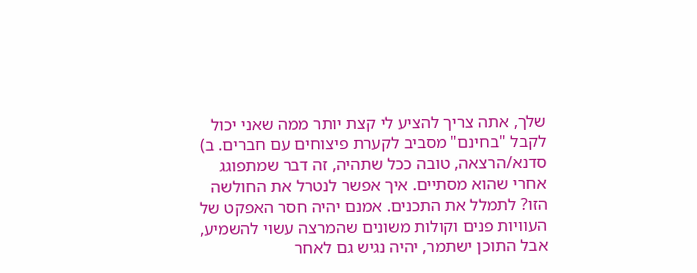שלך, אתה צריך להציע לי קצת יותר ממה שאני יכול לקבל "בחינם" מסביב לקערת פיצוחים עם חברים. ב) סדנא/הרצאה, טובה ככל שתהיה, זה דבר שמתפוגג אחרי שהוא מסתיים. איך אפשר לנטרל את החולשה הזו? לתמלל את התכנים. אמנם יהיה חסר האפקט של העוויות פנים וקולות משונים שהמרצה עשוי להשמיע, אבל התוכן ישתמר, יהיה נגיש גם לאחר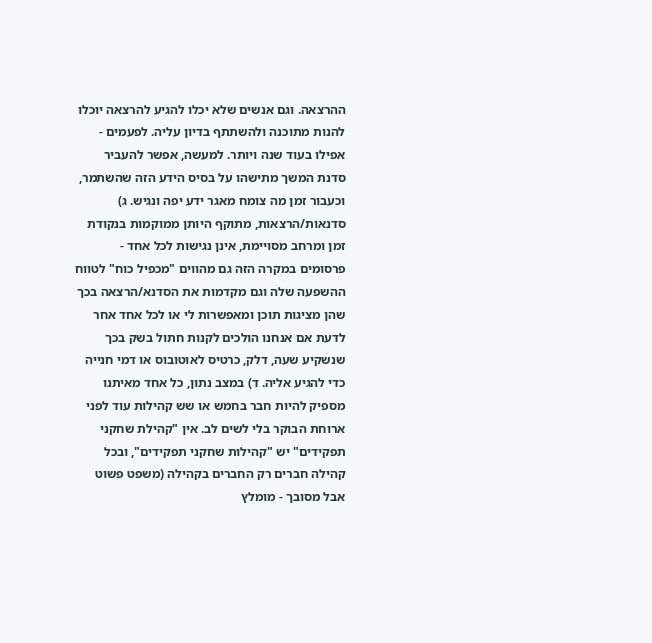ההרצאה. וגם אנשים שלא יכלו להגיע להרצאה יוכלו להנות מתוכנה ולהשתתף בדיון עליה. לפעמים - אפילו בעוד שנה ויותר. למעשה, אפשר להעביר סדנת המשך מתישהו על בסיס הידע הזה שהשתמר, וכעבור זמן מה צומח מאגר ידע יפה ונגיש. ג) סדנאות/הרצאות, מתוקף היותן ממוקמות בנקודת זמן ומרחב מסויימת, אינן נגישות לכל אחד - פרסומים במקרה הזה גם מהווים "מכפיל כוח" לטווח ההשפעה שלה וגם מקדמות את הסדנא/הרצאה בכך שהן מציגות תוכן ומאפשרות לי או לכל אחד אחר לדעת אם אנחנו הולכים לקנות חתול בשק בכך שנשקיע שעה, דלק, כרטיס לאוטובוס או דמי חנייה כדי להגיע אליה. ד) במצב נתון, כל אחד מאיתנו מספיק להיות חבר בחמש או שש קהילות עוד לפני ארוחת הבוקר בלי לשים לב. אין "קהילת שחקני תפקידים" יש "קהילות שחקני תפקידים", ובכל קהילה חברים רק החברים בקהילה (משפט פשוט אבל מסובך - מומלץ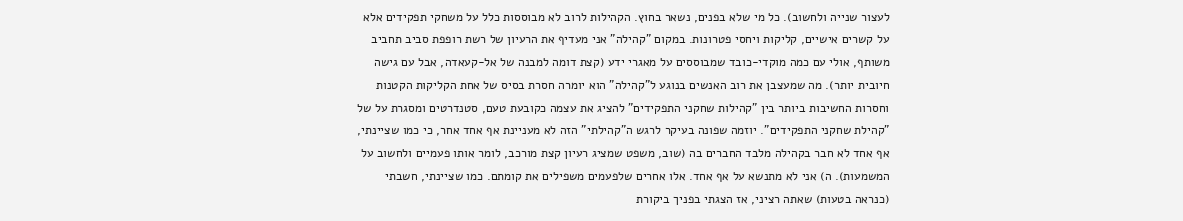לעצור שנייה ולחשוב). כל מי שלא בפנים, נשאר בחוץ. הקהילות לרוב לא מבוססות כלל על משחקי תפקידים אלא על קשרים אישיים, קליקות ויחסי פטרונות. במקום "קהילה" אני מעדיף את הרעיון של רשת רופפת סביב תחביב משותף, אולי עם כמה מוקדי-כובד שמבוססים על מאגרי ידע (קצת דומה למבנה של אל-קעאדה, אבל עם גישה חיובית יותר). מה שמעצבן את רוב האנשים בנוגע ל"קהילה" הוא יומרה חסרת בסיס של אחת הקליקות הקטנות וחסרות החשיבות ביותר בין "קהילות שחקני התפקידים" להציג את עצמה כקובעת טעם, סטנדרטים ומסגרת על של "קהילת שחקני התפקידים". יוזמה שפונה בעיקר לרגש ה"קהילתי" הזה לא מעניינת אף אחד אחר, כי כמו שציינתי, אף אחד לא חבר בקהילה מלבד החברים בה (שוב, משפט שמציג רעיון קצת מורכב, לומר אותו פעמיים ולחשוב על המשמעות). ה) אני לא מתנשא על אף אחד. אלו אחרים שלפעמים משפילים את קומתם. כמו שציינתי, חשבתי (כנראה בטעות) שאתה רציני, אז הצגתי בפניך ביקורת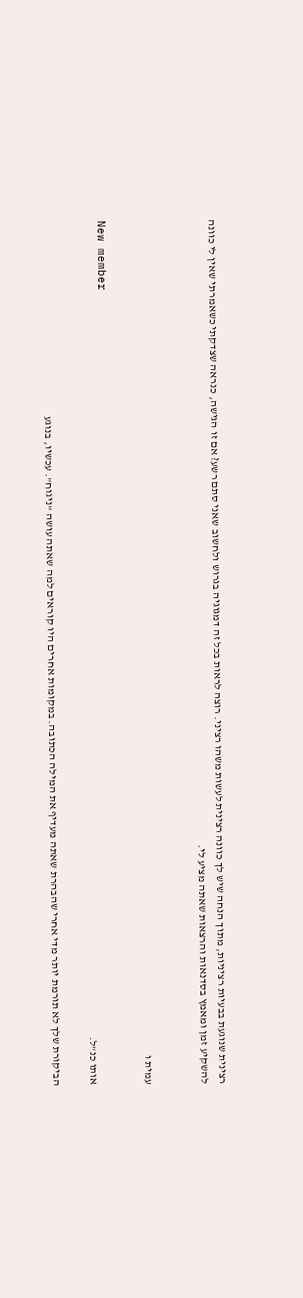רצינית שנוגעת בבעיות רציניות, מתוך הנחה שיש לך כוונה רצינית לעשות משהו רציני. רוצה לראות בכל זה דמגוגיה בגרוש ולחשוב שאני סתם רשע? אם זו הגישה, כנראה שצדקתי כשאמרתי שאין לי כוונה להשקיע זמן ומאמץ בסדנאות והרצאות שאתה מציע לי.


עמית ו

New member
אותו כנ"ל.

הביקורת שלך לא תורמת יותר מדי אחרי שהבהרת שאתה מעדיף את המילה הכתובה. במקומות אחרים היו קוראים למה שאתה עושה "ניגוח". עכשיו, בנוגע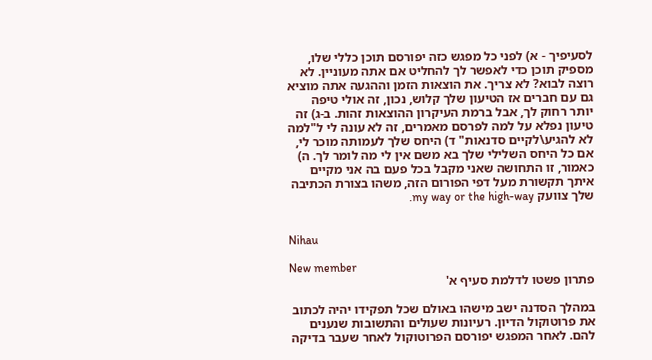לסעיפיך - א) לפני כל מפגש כזה יפורסם תוכן כללי שלו, מספיק תוכן כדי לאפשר לך להחליט אם אתה מעוניין. לא רוצה לבוא? לא צריך. את הוצאות הזמן וההגעה אתה מוציא גם עם חברים אז הטיעון שלך קלוש, נכון, זה אולי טיפה יותר רחוק לך, אבל ברמת העיקרון ההוצאות זהות. ב-ג) זה טיעון נפלא על למה לפרסם מאמרים, זה לא עונה לי ל"למה לא להגיע\לקיים סדנאות" ד) היחס שלך לעמותה מוכר לי, אם כל היחס השלילי שלך בא משם אין לי מה לומר לך. ה) כאמור, זו התחושה שאני מקבל בכל פעם בה אני מקיים איתך תקשורת מעל דפי הפורום הזה, משהו בצורת הכתיבה שלך צוועק my way or the high-way.


Nihau

New member
פתרון פשטו לדלמת סעיף א'

במהלך הסדנה ישב מישהו באולם שכל תפקידו יהיה לכתוב את פרוטוקול הדיון. רעיונות שעולים והתשובות שנענים להם. לאחר המפגש יפורסם הפרוטוקול לאחר שעבר בדיקה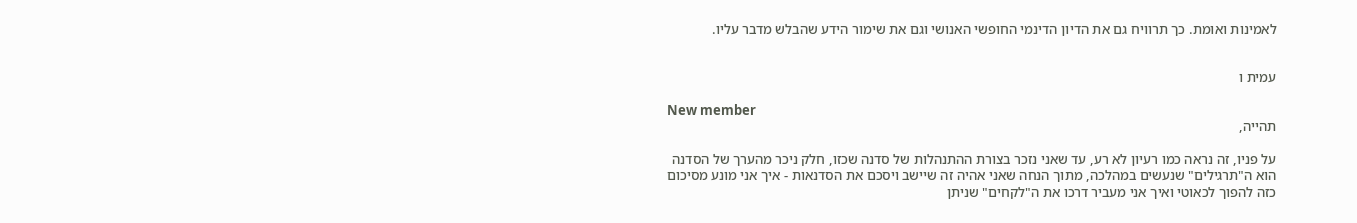לאמינות ואומת. כך תרוויח גם את הדיון הדינמי החופשי האנושי וגם את שימור הידע שהבלש מדבר עליו.


עמית ו

New member
תהייה,

על פניו, זה נראה כמו רעיון לא רע, עד שאני נזכר בצורת ההתנהלות של סדנה שכזו, חלק ניכר מהערך של הסדנה הוא ה"תרגילים" שנעשים במהלכה, מתוך הנחה שאני אהיה זה שיישב ויסכם את הסדנאות - איך אני מונע מסיכום כזה להפוך לכאוטי ואיך אני מעביר דרכו את ה"לקחים" שניתן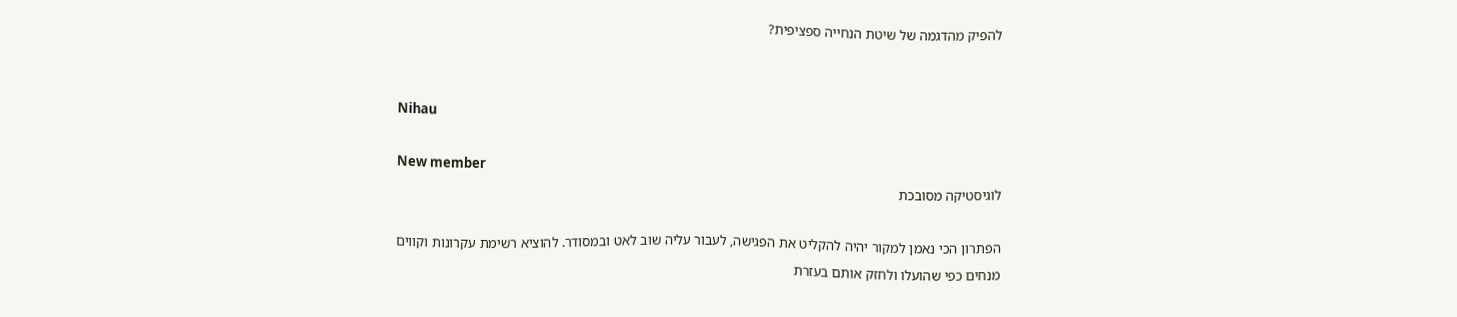להפיק מהדגמה של שיטת הנחייה ספציפית?


Nihau

New member
לוגיסטיקה מסובכת

הפתרון הכי נאמן למקור יהיה להקליט את הפגישה, לעבור עליה שוב לאט ובמסודר. להוציא רשימת עקרונות וקווים מנחים כפי שהועלו ולחזק אותם בעזרת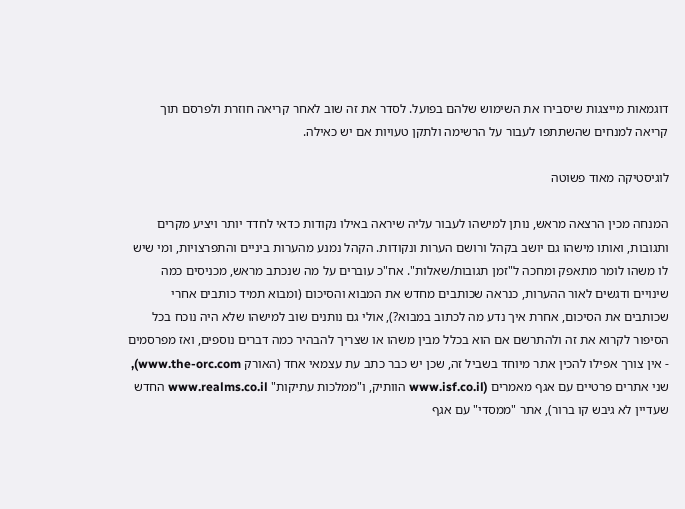דוגמאות מייצגות שיסבירו את השימוש שלהם בפועל. לסדר את זה שוב לאחר קריאה חוזרת ולפרסם תוך קריאה למנחים שהשתתפו לעבור על הרשימה ולתקן טעויות אם יש כאילה.

לוגיסטיקה מאוד פשוטה

המנחה מכין הרצאה מראש, נותן למישהו לעבור עליה שיראה באילו נקודות כדאי לחדד יותר ויציע מקרים ותגובות, ואותו מישהו גם יושב בקהל ורושם הערות ונקודות. הקהל נמנע מהערות ביניים והתפרצויות, ומי שיש לו משהו לומר מתאפק ומחכה ל"זמן תגובות/שאלות". אח"כ עוברים על מה שנכתב מראש, מכניסים כמה שינויים ודגשים לאור ההערות, כנראה שכותבים מחדש את המבוא והסיכום (ומבוא תמיד כותבים אחרי שכותבים את הסיכום, אחרת איך נדע מה לכתוב במבוא?), אולי גם נותנים שוב למישהו שלא היה נוכח בכל הסיפור לקרוא את זה ולהתרשם אם הוא בכלל מבין משהו או שצריך להבהיר כמה דברים נוספים, ואז מפרסמים - אין צורך אפילו להכין אתר מיוחד בשביל זה, שכן יש כבר כתב עת עצמאי אחד (האורק www.the-orc.com), שני אתרים פרטיים עם אגף מאמרים (www.isf.co.il הוותיק, ו"ממלכות עתיקות" www.realms.co.il החדש שעדיין לא גיבש קו ברור), אתר "ממסדי" עם אגף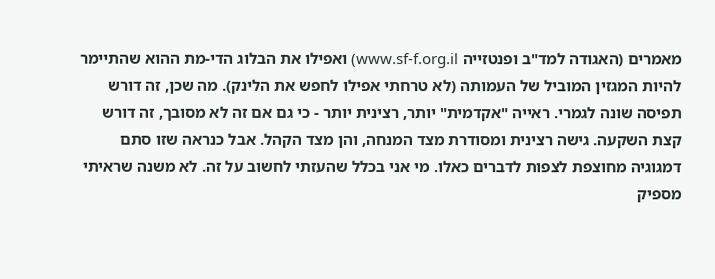מאמרים (האגודה למד"ב ופנטזייה www.sf-f.org.il) ואפילו את הבלוג הדי-מת ההוא שהתיימר להיות המגזין המוביל של העמותה (לא טרחתי אפילו לחפש את הלינק). מה שכן, זה דורש תפיסה שונה לגמרי. ראייה "אקדמית" יותר, רצינית יותר - כי גם אם זה לא מסובך, זה דורש קצת השקעה. גישה רצינית ומסודרת מצד המנחה, והן מצד הקהל. אבל כנראה שזו סתם דמגוגיה מחוצפת לצפות לדברים כאלו. מי אני בכלל שהעזתי לחשוב על זה. לא משנה שראיתי מספיק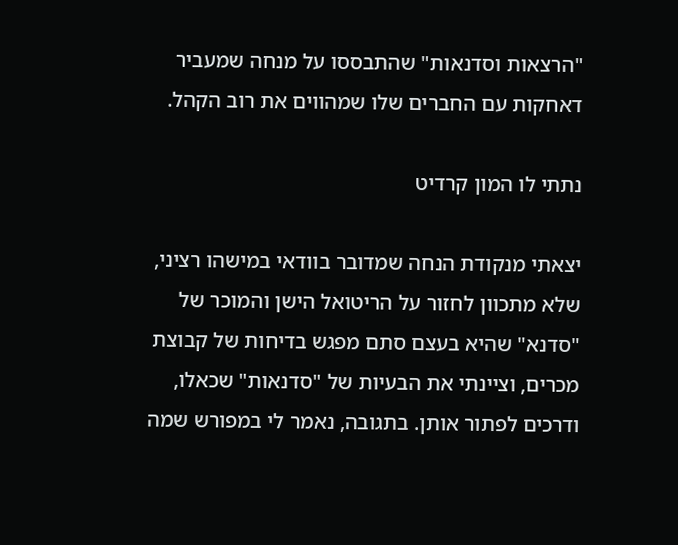"הרצאות וסדנאות" שהתבססו על מנחה שמעביר דאחקות עם החברים שלו שמהווים את רוב הקהל.

נתתי לו המון קרדיט

יצאתי מנקודת הנחה שמדובר בוודאי במישהו רציני, שלא מתכוון לחזור על הריטואל הישן והמוכר של "סדנא" שהיא בעצם סתם מפגש בדיחות של קבוצת מכרים, וציינתי את הבעיות של "סדנאות" שכאלו, ודרכים לפתור אותן. בתגובה, נאמר לי במפורש שמה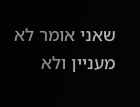שאני אומר לא מעניין ולא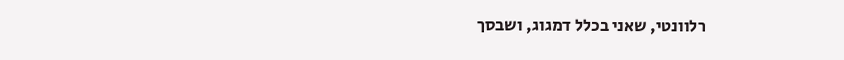רלוונטי, שאני בכלל דמגוג, ושבסך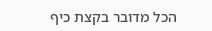הכל מדובר בקצת כיף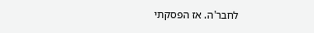לחבר'ה. אז הפסקתי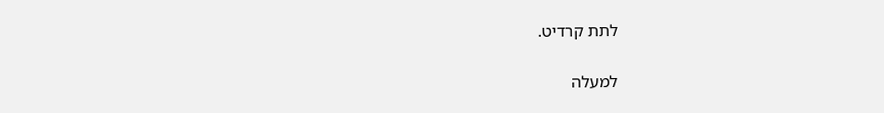לתת קרדיט.

למעלה